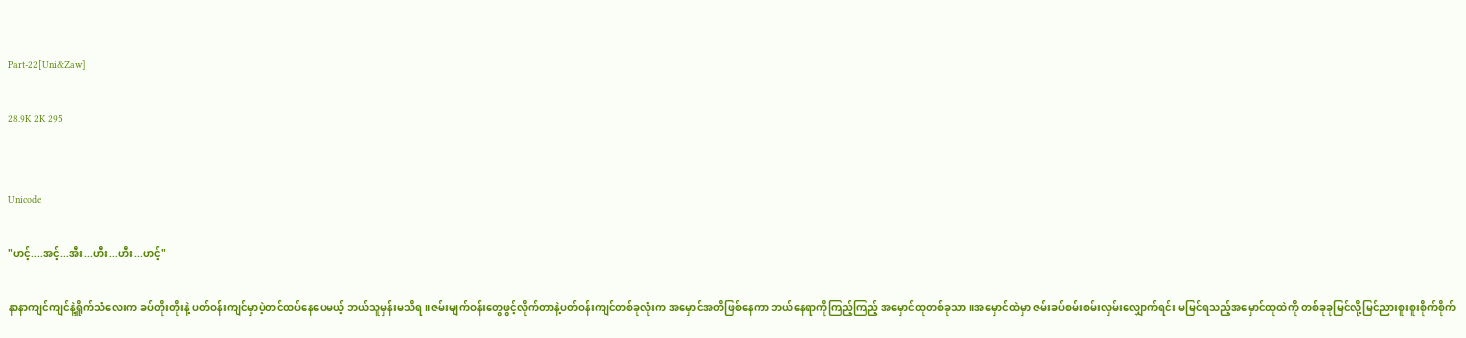Part-22[Uni&Zaw]

28.9K 2K 295


Unicode

"ဟင့်....အင့်...အီး...ဟီး...ဟီး...ဟင့်"

နာနာကျင်ကျင်နဲ့ရှိူက်သံလေးက ခပ်တိုးတိုးနဲ့ ပတ်ဝန်းကျင်မှာပဲ့တင်ထပ်နေပေမယ့် ဘယ်သူမှန်းမသိရ။ဇမ်းမျက်ဝန်းတွေဖွင့်လိုက်တာနဲ့ပတ်ဝန်းကျင်တစ်ခုလုံးက အမှောင်အတိဖြစ်နေကာ ဘယ်နေရာကိုကြည့်ကြည့် အမှောင်ထုတစ်ခုသာ။အမှောင်ထဲမှာ ဇမ်းခပ်စမ်းစမ်းလှမ်းလျှောက်ရင်း မမြင်ရသည့်အမှောင်ထုထဲကို တစ်ခုခုမြင်လို့မြင်ညားစူးစူးစိုက်စိုက်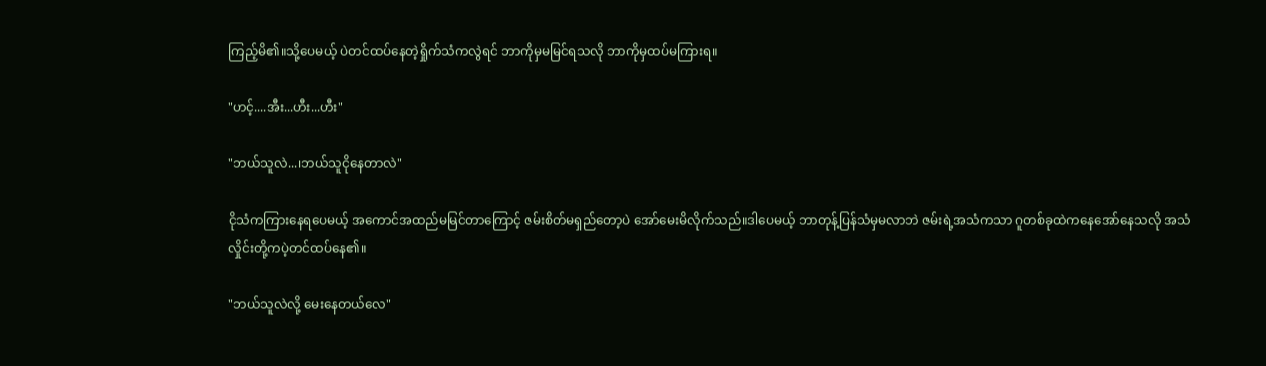ကြည့်မိ၏။သို့ပေမယ့် ပဲတင်ထပ်နေတဲ့ရှိုက်သံကလွဲရင် ဘာကိုမှမမြင်ရသလို ဘာကိုမှထပ်မကြားရ။

"ဟင့်....အီး...ဟီး...ဟီး"

"ဘယ်သူလဲ...၊ဘယ်သူငိုနေတာလဲ"

ငိုသံကကြားနေရပေမယ့် အကောင်အထည်မမြင်တာကြောင့် ဇမ်းစိတ်မရှည်တော့ပဲ အော်မေးမိလိုက်သည်။ဒါပေမယ့် ဘာတုန့်ပြန်သံမှမလာဘဲ ဇမ်းရဲ့အသံကသာ ဂူတစ်ခုထဲကနေအော်နေသလို အသံလှိုင်းတို့ကပဲ့တင်ထပ်နေ၏။

"ဘယ်သူလဲလို့ မေးနေတယ်လေ"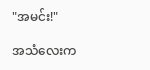"အမင်း!"

အသံလေးက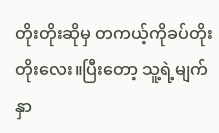တိုးတိုးဆိုမှ တကယ့်ကိုခပ်တိုးတိုးလေး။ပြီးတော့ သူ့ရဲ့မျက်နှာ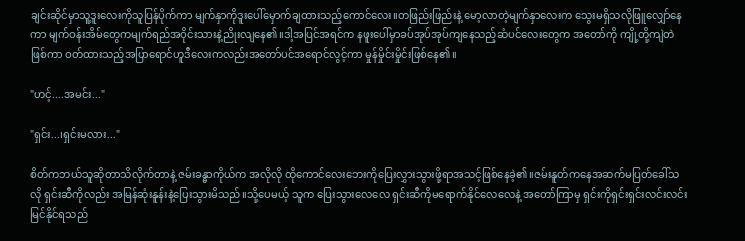ချင်းဆိုင်မှာသူ့ဒူးလေးကိုသူပြန်ပိုက်ကာ မျက်နှာကိုဒူးပေါ်မှောက်ချထားသည့်ကောင်လေး။တဖြည်းဖြည်းနဲ့ မော့လာတဲ့မျက်နှာလေးက သွေးမရှိသလိုဖြူလျှော်နေကာ မျက်ဝန်းအိမ်တွေကမျက်ရည်အဝိုင်းသားနဲ့ညိုးလျနေ၏။ဒါ့အပြင်အရင်က နဖူးပေါ်မှာခပ်အုပ်အုပ်ကျနေသည့်ဆံပင်လေးတွေက အတော်ကို ကျို့တို့ကျဲတဲဖြစ်ကာ ဝတ်ထားသည့်အပြာရောင်ဟူဒီလေးကလည်းအတော်ပင်အရောင်လွင့်ကာ မှုန်မှိုင်းမှိုင်းဖြစ်နေ၏။

"ဟင့်....အမင်း..."

"ရှင်း...၊ရှင်းမလား..."

စိတ်ကဘယ်သူဆိုတာသိလိုက်တာနဲ့ ဇမ်းခန္ဓာကိုယ်က အလိုလို ထိုကောင်လေးဘေးကိုပြေးလွှားသွားဖို့ရာအသင့်ဖြစ်နေခဲ့၏။ဇမ်းနူတ်ကနေအဆက်မပြတ်ခေါ်သလို ရှင်းဆီကိုလည်း အမြန်ဆုံးနူန်းနဲ့ပြေးသွားမိသည်။သို့ပေမယ့် သူက ပြေးသွားလေလေ ရှင်းဆီကိုမရောက်နိုင်လေလေနဲ့ အတော်ကြာမှ ရှင်းကိုရှင်းရှင်းလင်းလင်းမြင်နိုင်ရသည်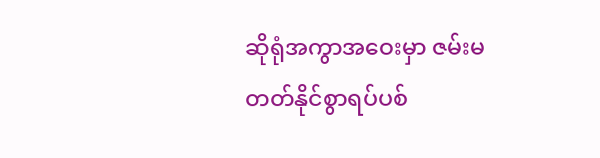ဆိုရုံအကွာအဝေးမှာ ဇမ်းမတတ်နိုင်စွာရပ်ပစ်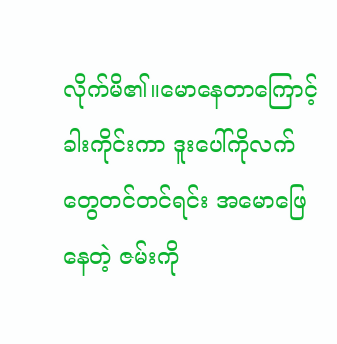လိုက်မိ၏။မောနေတာကြောင့် ခါးကိုင်းကာ ဒူးပေါ်ကိုလက်တွေတင်တင်ရင်း အမောဖြေနေတဲ့ ဇမ်းကို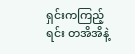ရှင်းကကြည့်ရင်း တအိအိနဲ့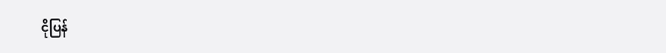ငိုပြန်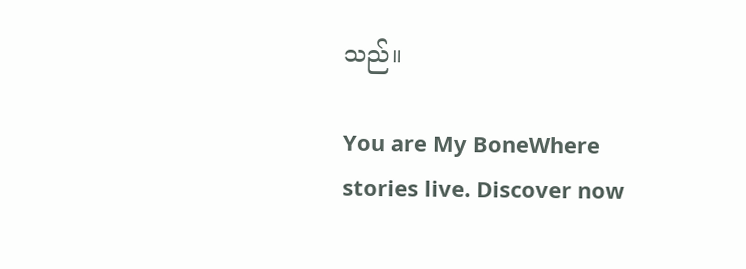သည်။

You are My BoneWhere stories live. Discover now